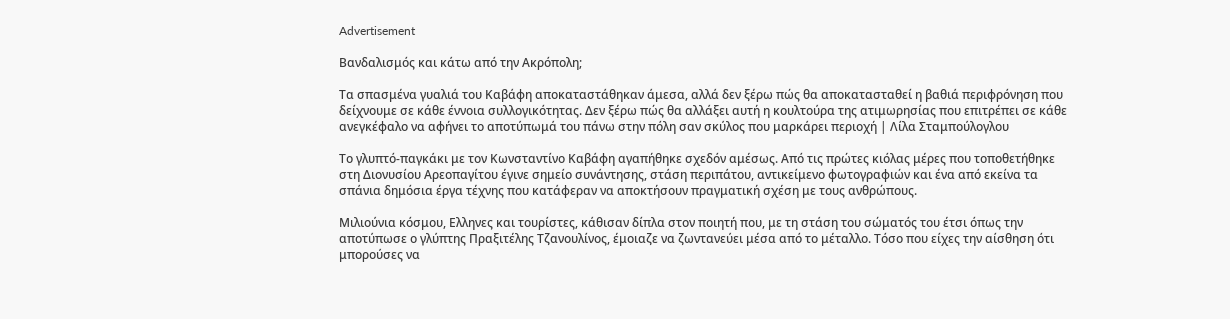Advertisement

Βανδαλισμός και κάτω από την Ακρόπολη;

Τα σπασμένα γυαλιά του Καβάφη αποκαταστάθηκαν άμεσα, αλλά δεν ξέρω πώς θα αποκατασταθεί η βαθιά περιφρόνηση που δείχνουμε σε κάθε έννοια συλλογικότητας. Δεν ξέρω πώς θα αλλάξει αυτή η κουλτούρα της ατιμωρησίας που επιτρέπει σε κάθε ανεγκέφαλο να αφήνει το αποτύπωμά του πάνω στην πόλη σαν σκύλος που μαρκάρει περιοχή | Λίλα Σταμπούλογλου

Το γλυπτό-παγκάκι με τον Κωνσταντίνο Καβάφη αγαπήθηκε σχεδόν αμέσως. Από τις πρώτες κιόλας μέρες που τοποθετήθηκε στη Διονυσίου Αρεοπαγίτου έγινε σημείο συνάντησης, στάση περιπάτου, αντικείμενο φωτογραφιών και ένα από εκείνα τα σπάνια δημόσια έργα τέχνης που κατάφεραν να αποκτήσουν πραγματική σχέση με τους ανθρώπους.

Μιλιούνια κόσμου, Ελληνες και τουρίστες, κάθισαν δίπλα στον ποιητή που, με τη στάση του σώματός του έτσι όπως την αποτύπωσε ο γλύπτης Πραξιτέλης Τζανουλίνος, έμοιαζε να ζωντανεύει μέσα από το μέταλλο. Τόσο που είχες την αίσθηση ότι μπορούσες να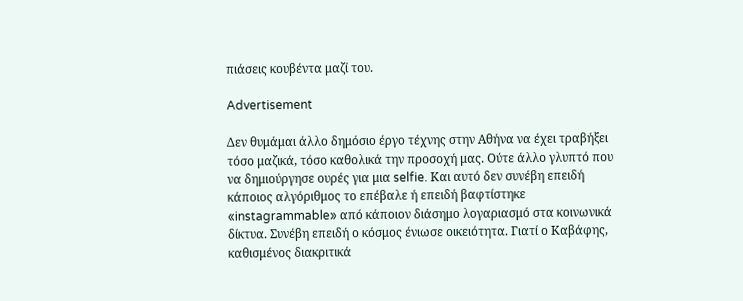πιάσεις κουβέντα μαζί του.

Advertisement

Δεν θυμάμαι άλλο δημόσιο έργο τέχνης στην Αθήνα να έχει τραβήξει τόσο μαζικά, τόσο καθολικά την προσοχή μας. Ούτε άλλο γλυπτό που να δημιούργησε ουρές για μια selfie. Και αυτό δεν συνέβη επειδή κάποιος αλγόριθμος το επέβαλε ή επειδή βαφτίστηκε «instagrammable» από κάποιον διάσημο λογαριασμό στα κοινωνικά δίκτυα. Συνέβη επειδή ο κόσμος ένιωσε οικειότητα. Γιατί ο Καβάφης, καθισμένος διακριτικά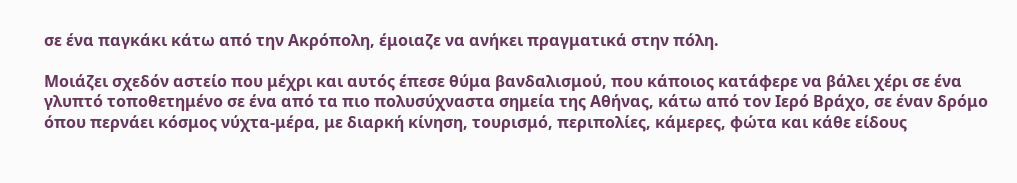σε ένα παγκάκι κάτω από την Ακρόπολη, έμοιαζε να ανήκει πραγματικά στην πόλη.

Μοιάζει σχεδόν αστείο που μέχρι και αυτός έπεσε θύμα βανδαλισμού, που κάποιος κατάφερε να βάλει χέρι σε ένα γλυπτό τοποθετημένο σε ένα από τα πιο πολυσύχναστα σημεία της Αθήνας, κάτω από τον Ιερό Βράχο, σε έναν δρόμο όπου περνάει κόσμος νύχτα-μέρα, με διαρκή κίνηση, τουρισμό, περιπολίες, κάμερες, φώτα και κάθε είδους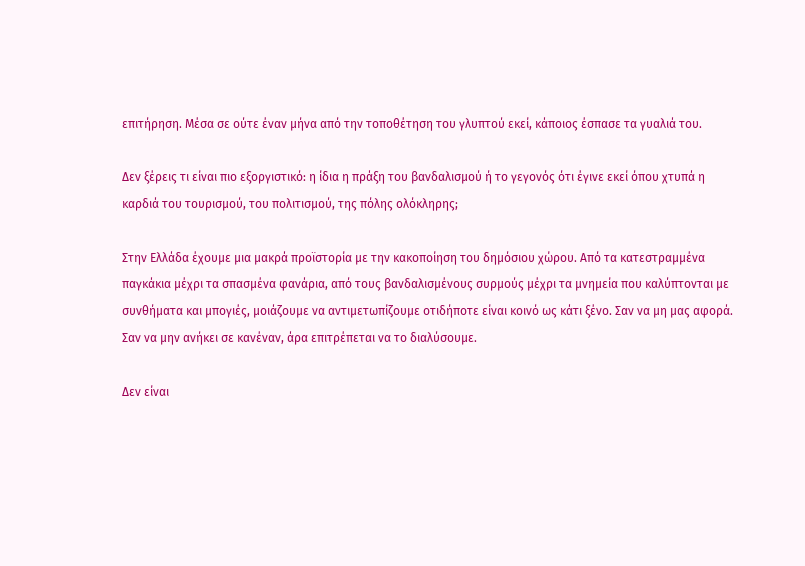επιτήρηση. Μέσα σε ούτε έναν μήνα από την τοποθέτηση του γλυπτού εκεί, κάποιος έσπασε τα γυαλιά του.

Δεν ξέρεις τι είναι πιο εξοργιστικό: η ίδια η πράξη του βανδαλισμού ή το γεγονός ότι έγινε εκεί όπου χτυπά η καρδιά του τουρισμού, του πολιτισμού, της πόλης ολόκληρης;

Στην Ελλάδα έχουμε μια μακρά προϊστορία με την κακοποίηση του δημόσιου χώρου. Από τα κατεστραμμένα παγκάκια μέχρι τα σπασμένα φανάρια, από τους βανδαλισμένους συρμούς μέχρι τα μνημεία που καλύπτονται με συνθήματα και μπογιές, μοιάζουμε να αντιμετωπίζουμε οτιδήποτε είναι κοινό ως κάτι ξένο. Σαν να μη μας αφορά. Σαν να μην ανήκει σε κανέναν, άρα επιτρέπεται να το διαλύσουμε.

Δεν είναι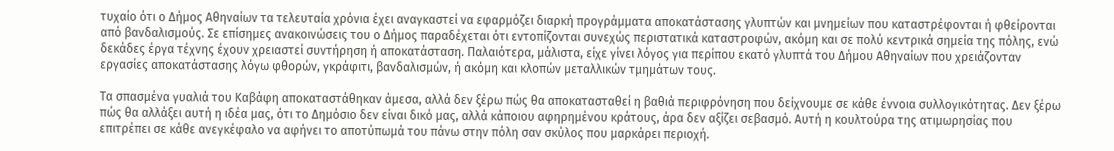τυχαίο ότι ο Δήμος Αθηναίων τα τελευταία χρόνια έχει αναγκαστεί να εφαρμόζει διαρκή προγράμματα αποκατάστασης γλυπτών και μνημείων που καταστρέφονται ή φθείρονται από βανδαλισμούς. Σε επίσημες ανακοινώσεις του ο Δήμος παραδέχεται ότι εντοπίζονται συνεχώς περιστατικά καταστροφών, ακόμη και σε πολύ κεντρικά σημεία της πόλης, ενώ δεκάδες έργα τέχνης έχουν χρειαστεί συντήρηση ή αποκατάσταση. Παλαιότερα, μάλιστα, είχε γίνει λόγος για περίπου εκατό γλυπτά του Δήμου Αθηναίων που χρειάζονταν εργασίες αποκατάστασης λόγω φθορών, γκράφιτι, βανδαλισμών, ή ακόμη και κλοπών μεταλλικών τμημάτων τους.

Τα σπασμένα γυαλιά του Καβάφη αποκαταστάθηκαν άμεσα, αλλά δεν ξέρω πώς θα αποκατασταθεί η βαθιά περιφρόνηση που δείχνουμε σε κάθε έννοια συλλογικότητας. Δεν ξέρω πώς θα αλλάξει αυτή η ιδέα μας, ότι το Δημόσιο δεν είναι δικό μας, αλλά κάποιου αφηρημένου κράτους, άρα δεν αξίζει σεβασμό. Αυτή η κουλτούρα της ατιμωρησίας που επιτρέπει σε κάθε ανεγκέφαλο να αφήνει το αποτύπωμά του πάνω στην πόλη σαν σκύλος που μαρκάρει περιοχή.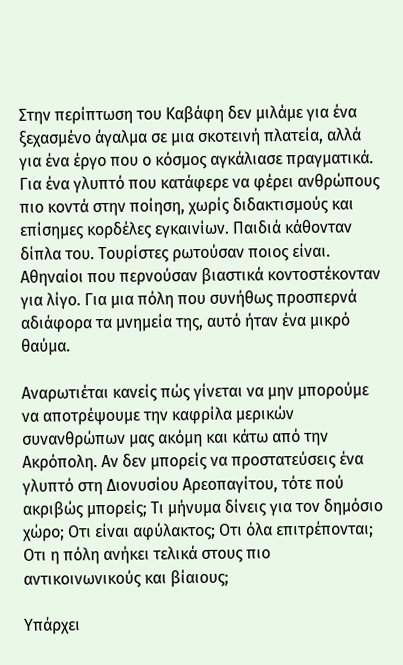Στην περίπτωση του Καβάφη δεν μιλάμε για ένα ξεχασμένο άγαλμα σε μια σκοτεινή πλατεία, αλλά για ένα έργο που ο κόσμος αγκάλιασε πραγματικά. Για ένα γλυπτό που κατάφερε να φέρει ανθρώπους πιο κοντά στην ποίηση, χωρίς διδακτισμούς και επίσημες κορδέλες εγκαινίων. Παιδιά κάθονταν δίπλα του. Τουρίστες ρωτούσαν ποιος είναι. Αθηναίοι που περνούσαν βιαστικά κοντοστέκονταν για λίγο. Για μια πόλη που συνήθως προσπερνά αδιάφορα τα μνημεία της, αυτό ήταν ένα μικρό θαύμα.

Αναρωτιέται κανείς πώς γίνεται να μην μπορούμε να αποτρέψουμε την καφρίλα μερικών συνανθρώπων μας ακόμη και κάτω από την Ακρόπολη. Αν δεν μπορείς να προστατεύσεις ένα γλυπτό στη Διονυσίου Αρεοπαγίτου, τότε πού ακριβώς μπορείς; Τι μήνυμα δίνεις για τον δημόσιο χώρο; Οτι είναι αφύλακτος; Οτι όλα επιτρέπονται; Οτι η πόλη ανήκει τελικά στους πιο αντικοινωνικούς και βίαιους;

Υπάρχει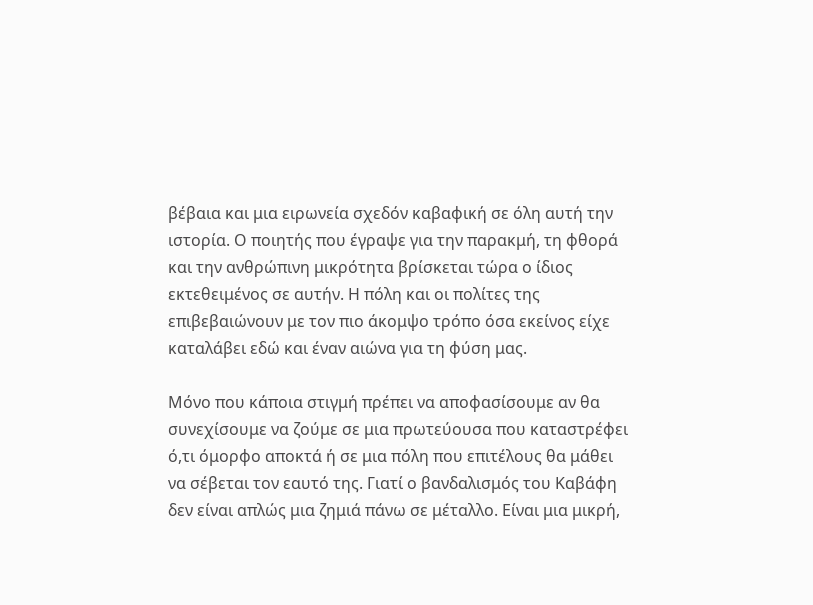βέβαια και μια ειρωνεία σχεδόν καβαφική σε όλη αυτή την ιστορία. Ο ποιητής που έγραψε για την παρακμή, τη φθορά και την ανθρώπινη μικρότητα βρίσκεται τώρα ο ίδιος εκτεθειμένος σε αυτήν. Η πόλη και οι πολίτες της επιβεβαιώνουν με τον πιο άκομψο τρόπο όσα εκείνος είχε καταλάβει εδώ και έναν αιώνα για τη φύση μας.

Μόνο που κάποια στιγμή πρέπει να αποφασίσουμε αν θα συνεχίσουμε να ζούμε σε μια πρωτεύουσα που καταστρέφει ό,τι όμορφο αποκτά ή σε μια πόλη που επιτέλους θα μάθει να σέβεται τον εαυτό της. Γιατί ο βανδαλισμός του Καβάφη δεν είναι απλώς μια ζημιά πάνω σε μέταλλο. Είναι μια μικρή,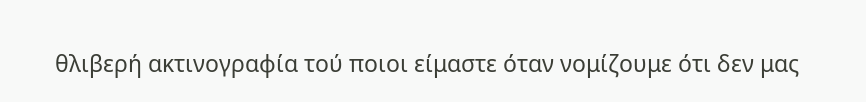θλιβερή ακτινογραφία τού ποιοι είμαστε όταν νομίζουμε ότι δεν μας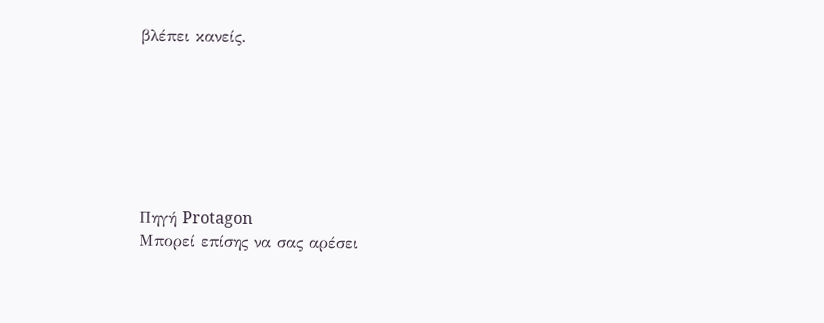βλέπει κανείς.







Πηγή Protagon
Μπορεί επίσης να σας αρέσει